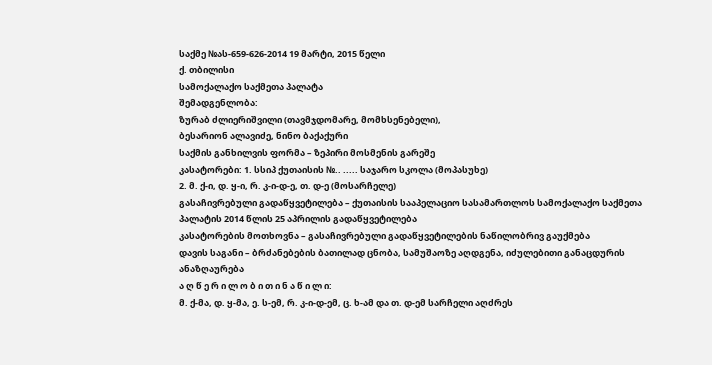საქმე №ას-659-626-2014 19 მარტი, 2015 წელი
ქ. თბილისი
სამოქალაქო საქმეთა პალატა
შემადგენლობა:
ზურაბ ძლიერიშვილი (თავმჯდომარე, მომხსენებელი),
ბესარიონ ალავიძე, ნინო ბაქაქური
საქმის განხილვის ფორმა – ზეპირი მოსმენის გარეშე
კასატორები: 1. სსიპ ქუთაისის №.. ..... საჯარო სკოლა (მოპასუხე)
2. მ. ქ-ი, დ. ყ-ი, რ. კ-ი-დ-ე, თ. დ-ე (მოსარჩელე)
გასაჩივრებული გადაწყვეტილება – ქუთაისის სააპელაციო სასამართლოს სამოქალაქო საქმეთა პალატის 2014 წლის 25 აპრილის გადაწყვეტილება
კასატორების მოთხოვნა – გასაჩივრებული გადაწყვეტილების ნაწილობრივ გაუქმება
დავის საგანი – ბრძანებების ბათილად ცნობა, სამუშაოზე აღდგენა, იძულებითი განაცდურის ანაზღაურება
ა ღ წ ე რ ი ლ ო ბ ი თ ი ნ ა წ ი ლ ი:
მ. ქ-მა, დ. ყ-მა, ე. ს-ემ, რ. კ-ი-დ-ემ, ც. ხ-ამ და თ. დ-ემ სარჩელი აღძრეს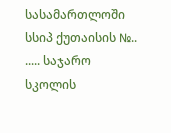სასამართლოში სსიპ ქუთაისის №.. ..... საჯარო სკოლის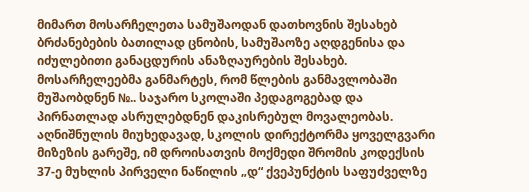მიმართ მოსარჩელეთა სამუშაოდან დათხოვნის შესახებ ბრძანებების ბათილად ცნობის, სამუშაოზე აღდგენისა და იძულებითი განაცდურის ანაზღაურების შესახებ.
მოსარჩელეებმა განმარტეს, რომ წლების განმავლობაში მუშაობდნენ №.. საჯარო სკოლაში პედაგოგებად და პირნათლად ასრულებდნენ დაკისრებულ მოვალეობას. აღნიშნულის მიუხედავად, სკოლის დირექტორმა ყოველგვარი მიზეზის გარეშე, იმ დროისათვის მოქმედი შრომის კოდექსის 37-ე მუხლის პირველი ნაწილის „დ“ ქვეპუნქტის საფუძველზე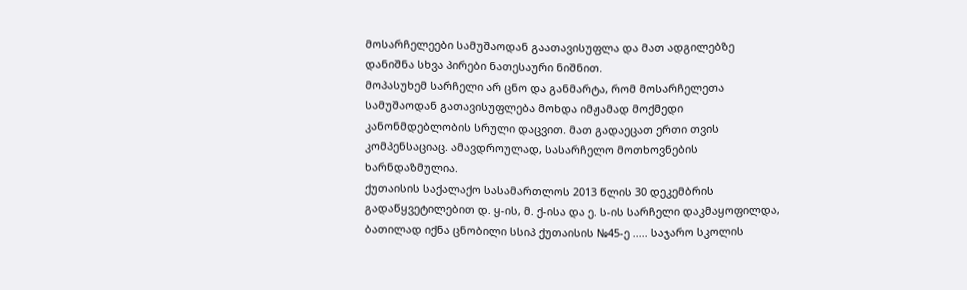მოსარჩელეები სამუშაოდან გაათავისუფლა და მათ ადგილებზე დანიშნა სხვა პირები ნათესაური ნიშნით.
მოპასუხემ სარჩელი არ ცნო და განმარტა, რომ მოსარჩელეთა სამუშაოდან გათავისუფლება მოხდა იმჟამად მოქმედი კანონმდებლობის სრული დაცვით. მათ გადაეცათ ერთი თვის კომპენსაციაც. ამავდროულად, სასარჩელო მოთხოვნების ხარნდაზმულია.
ქუთაისის საქალაქო სასამართლოს 2013 წლის 30 დეკემბრის გადაწყვეტილებით დ. ყ-ის, მ. ქ-ისა და ე. ს-ის სარჩელი დაკმაყოფილდა, ბათილად იქნა ცნობილი სსიპ ქუთაისის №45-ე ..... საჯარო სკოლის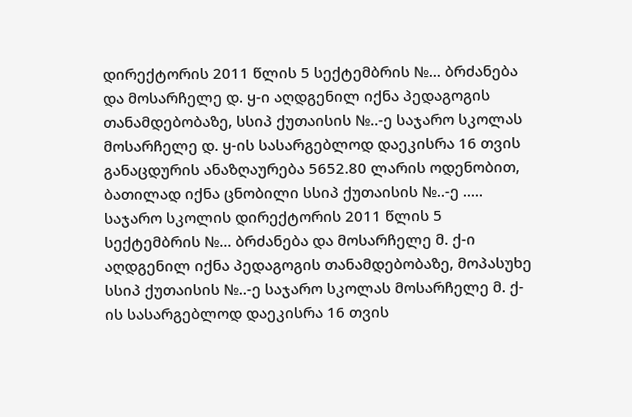დირექტორის 2011 წლის 5 სექტემბრის №... ბრძანება და მოსარჩელე დ. ყ-ი აღდგენილ იქნა პედაგოგის თანამდებობაზე, სსიპ ქუთაისის №..-ე საჯარო სკოლას მოსარჩელე დ. ყ-ის სასარგებლოდ დაეკისრა 16 თვის განაცდურის ანაზღაურება 5652.80 ლარის ოდენობით, ბათილად იქნა ცნობილი სსიპ ქუთაისის №..-ე ..... საჯარო სკოლის დირექტორის 2011 წლის 5 სექტემბრის №... ბრძანება და მოსარჩელე მ. ქ-ი აღდგენილ იქნა პედაგოგის თანამდებობაზე, მოპასუხე სსიპ ქუთაისის №..-ე საჯარო სკოლას მოსარჩელე მ. ქ-ის სასარგებლოდ დაეკისრა 16 თვის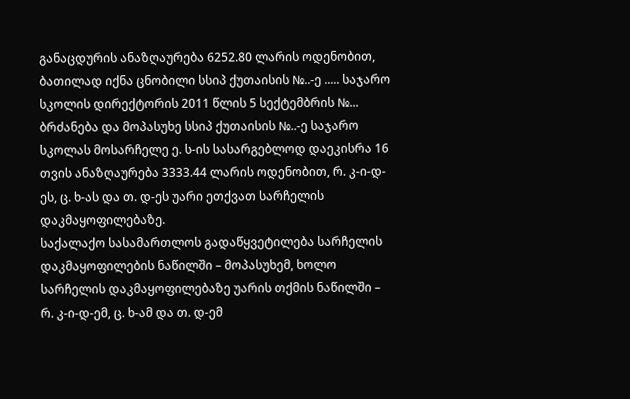განაცდურის ანაზღაურება 6252.80 ლარის ოდენობით, ბათილად იქნა ცნობილი სსიპ ქუთაისის №..-ე ..... საჯარო სკოლის დირექტორის 2011 წლის 5 სექტემბრის №... ბრძანება და მოპასუხე სსიპ ქუთაისის №..-ე საჯარო სკოლას მოსარჩელე ე. ს-ის სასარგებლოდ დაეკისრა 16 თვის ანაზღაურება 3333.44 ლარის ოდენობით, რ. კ-ი-დ-ეს, ც. ხ-ას და თ. დ-ეს უარი ეთქვათ სარჩელის დაკმაყოფილებაზე.
საქალაქო სასამართლოს გადაწყვეტილება სარჩელის დაკმაყოფილების ნაწილში – მოპასუხემ, ხოლო სარჩელის დაკმაყოფილებაზე უარის თქმის ნაწილში – რ. კ-ი-დ-ემ, ც. ხ-ამ და თ. დ-ემ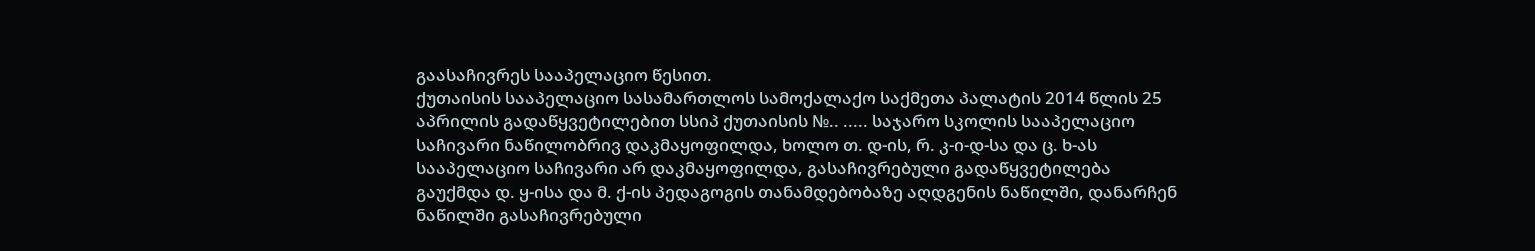გაასაჩივრეს სააპელაციო წესით.
ქუთაისის სააპელაციო სასამართლოს სამოქალაქო საქმეთა პალატის 2014 წლის 25 აპრილის გადაწყვეტილებით სსიპ ქუთაისის №.. ..... საჯარო სკოლის სააპელაციო საჩივარი ნაწილობრივ დაკმაყოფილდა, ხოლო თ. დ-ის, რ. კ-ი-დ-სა და ც. ხ-ას სააპელაციო საჩივარი არ დაკმაყოფილდა, გასაჩივრებული გადაწყვეტილება გაუქმდა დ. ყ-ისა და მ. ქ-ის პედაგოგის თანამდებობაზე აღდგენის ნაწილში, დანარჩენ ნაწილში გასაჩივრებული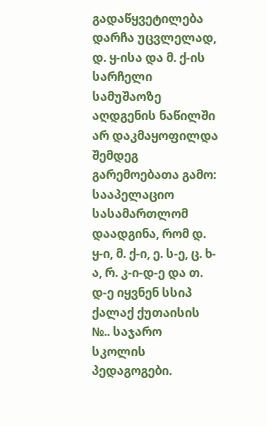გადაწყვეტილება დარჩა უცვლელად, დ. ყ-ისა და მ. ქ-ის სარჩელი სამუშაოზე აღდგენის ნაწილში არ დაკმაყოფილდა შემდეგ გარემოებათა გამო:
სააპელაციო სასამართლომ დაადგინა, რომ დ. ყ-ი, მ. ქ-ი, ე. ს-ე, ც. ხ-ა, რ. კ-ი-დ-ე და თ. დ-ე იყვნენ სსიპ ქალაქ ქუთაისის №.. საჯარო სკოლის პედაგოგები.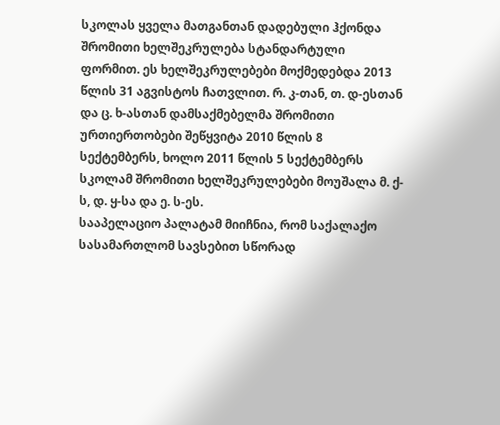სკოლას ყველა მათგანთან დადებული ჰქონდა შრომითი ხელშეკრულება სტანდარტული ფორმით. ეს ხელშეკრულებები მოქმედებდა 2013 წლის 31 აგვისტოს ჩათვლით. რ. კ-თან, თ. დ-ესთან და ც. ხ-ასთან დამსაქმებელმა შრომითი ურთიერთობები შეწყვიტა 2010 წლის 8 სექტემბერს, ხოლო 2011 წლის 5 სექტემბერს სკოლამ შრომითი ხელშეკრულებები მოუშალა მ. ქ-ს, დ. ყ-სა და ე. ს-ეს.
სააპელაციო პალატამ მიიჩნია, რომ საქალაქო სასამართლომ სავსებით სწორად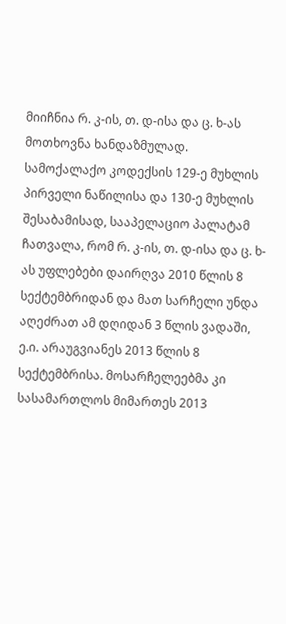მიიჩნია რ. კ-ის, თ. დ-ისა და ც. ხ-ას მოთხოვნა ხანდაზმულად.
სამოქალაქო კოდექსის 129-ე მუხლის პირველი ნაწილისა და 130-ე მუხლის შესაბამისად, სააპელაციო პალატამ ჩათვალა, რომ რ. კ-ის, თ. დ-ისა და ც. ხ-ას უფლებები დაირღვა 2010 წლის 8 სექტემბრიდან და მათ სარჩელი უნდა აღეძრათ ამ დღიდან 3 წლის ვადაში, ე.ი. არაუგვიანეს 2013 წლის 8 სექტემბრისა. მოსარჩელეებმა კი სასამართლოს მიმართეს 2013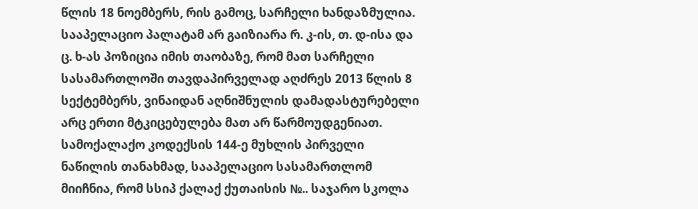წლის 18 ნოემბერს, რის გამოც, სარჩელი ხანდაზმულია.
სააპელაციო პალატამ არ გაიზიარა რ. კ-ის, თ. დ-ისა და ც. ხ-ას პოზიცია იმის თაობაზე, რომ მათ სარჩელი სასამართლოში თავდაპირველად აღძრეს 2013 წლის 8 სექტემბერს, ვინაიდან აღნიშნულის დამადასტურებელი არც ერთი მტკიცებულება მათ არ წარმოუდგენიათ.
სამოქალაქო კოდექსის 144-ე მუხლის პირველი ნაწილის თანახმად, სააპელაციო სასამართლომ მიიჩნია, რომ სსიპ ქალაქ ქუთაისის №.. საჯარო სკოლა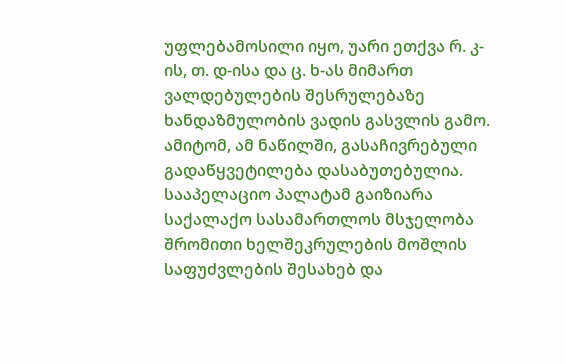უფლებამოსილი იყო, უარი ეთქვა რ. კ-ის, თ. დ-ისა და ც. ხ-ას მიმართ ვალდებულების შესრულებაზე ხანდაზმულობის ვადის გასვლის გამო. ამიტომ, ამ ნაწილში, გასაჩივრებული გადაწყვეტილება დასაბუთებულია.
სააპელაციო პალატამ გაიზიარა საქალაქო სასამართლოს მსჯელობა შრომითი ხელშეკრულების მოშლის საფუძვლების შესახებ და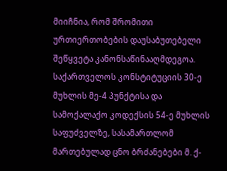მიიჩნია, რომ შრომითი ურთიერთობების დაუსაბუთებელი შეწყვეტა კანონსაწინააღმდეგოა. საქართველოს კონსტიტუციის 30-ე მუხლის მე-4 პუნქტისა და სამოქალაქო კოდექსის 54-ე მუხლის საფუძველზე, სასამართლომ მართებულად ცნო ბრძანებები მ. ქ-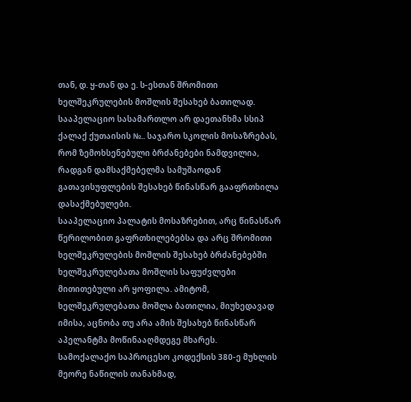თან, დ. ყ-თან და ე. ს-ესთან შრომითი ხელშეკრულების მოშლის შესახებ ბათილად.
სააპელაციო სასამართლო არ დაეთანხმა სსიპ ქალაქ ქუთაისის №.. საჯარო სკოლის მოსაზრებას, რომ ზემოხსენებული ბრძანებები ნამდვილია, რადგან დამსაქმებელმა სამუშაოდან გათავისუფლების შესახებ წინასწარ გააფრთხილა დასაქმებულები.
სააპელაციო პალატის მოსაზრებით, არც წინასწარ წერილობით გაფრთხილებებსა და არც შრომითი ხელშეკრულების მოშლის შესახებ ბრძანებებში ხელშეკრულებათა მოშლის საფუძვლები მითითებული არ ყოფილა. ამიტომ, ხელშეკრულებათა მოშლა ბათილია, მიუხედავად იმისა, აცნობა თუ არა ამის შესახებ წინასწარ აპელანტმა მოწინააღმდეგე მხარეს.
სამოქალაქო საპროცესო კოდექსის 380-ე მუხლის მეორე ნაწილის თანახმად,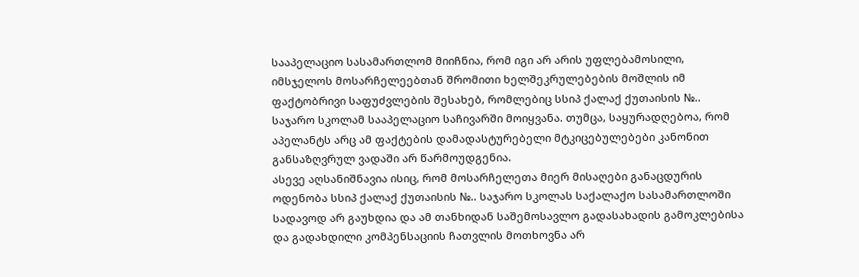სააპელაციო სასამართლომ მიიჩნია, რომ იგი არ არის უფლებამოსილი, იმსჯელოს მოსარჩელეებთან შრომითი ხელშეკრულებების მოშლის იმ ფაქტობრივი საფუძვლების შესახებ, რომლებიც სსიპ ქალაქ ქუთაისის №.. საჯარო სკოლამ სააპელაციო საჩივარში მოიყვანა. თუმცა, საყურადღებოა, რომ აპელანტს არც ამ ფაქტების დამადასტურებელი მტკიცებულებები კანონით განსაზღვრულ ვადაში არ წარმოუდგენია.
ასევე აღსანიშნავია ისიც, რომ მოსარჩელეთა მიერ მისაღები განაცდურის ოდენობა სსიპ ქალაქ ქუთაისის №.. საჯარო სკოლას საქალაქო სასამართლოში სადავოდ არ გაუხდია და ამ თანხიდან საშემოსავლო გადასახადის გამოკლებისა და გადახდილი კომპენსაციის ჩათვლის მოთხოვნა არ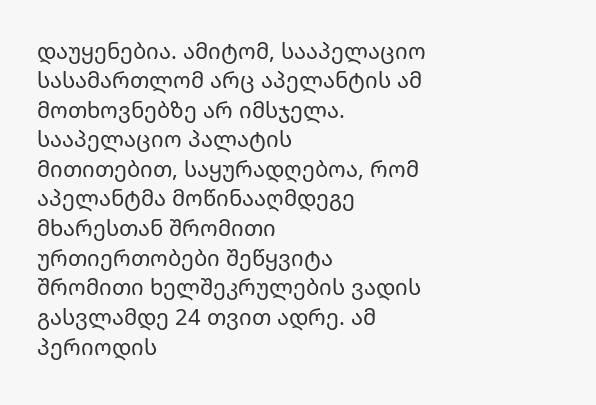დაუყენებია. ამიტომ, სააპელაციო სასამართლომ არც აპელანტის ამ მოთხოვნებზე არ იმსჯელა.
სააპელაციო პალატის მითითებით, საყურადღებოა, რომ აპელანტმა მოწინააღმდეგე მხარესთან შრომითი ურთიერთობები შეწყვიტა შრომითი ხელშეკრულების ვადის გასვლამდე 24 თვით ადრე. ამ პერიოდის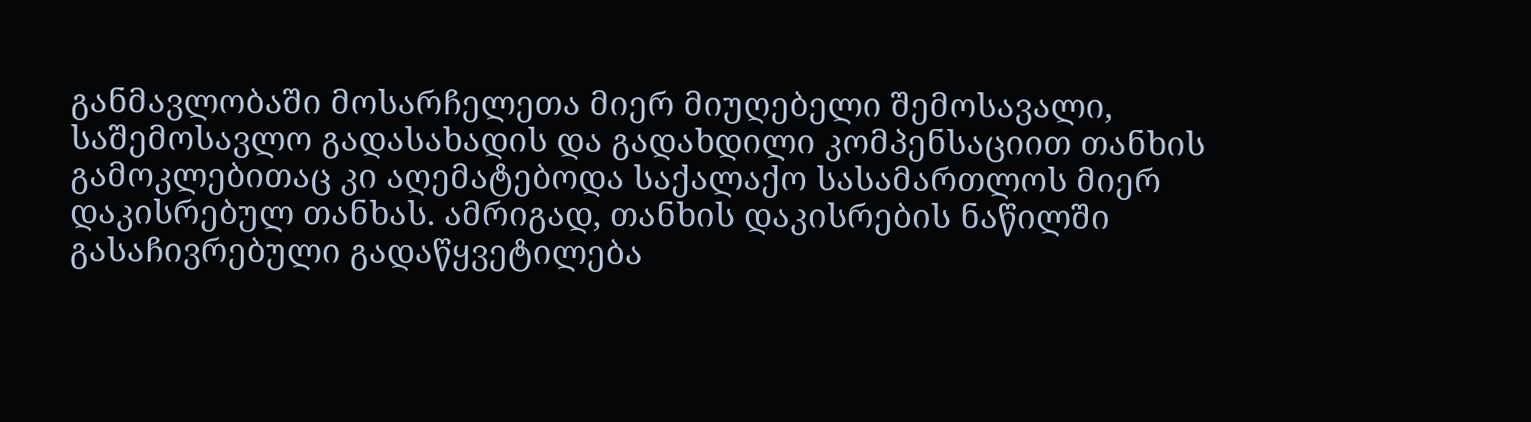განმავლობაში მოსარჩელეთა მიერ მიუღებელი შემოსავალი, საშემოსავლო გადასახადის და გადახდილი კომპენსაციით თანხის გამოკლებითაც კი აღემატებოდა საქალაქო სასამართლოს მიერ დაკისრებულ თანხას. ამრიგად, თანხის დაკისრების ნაწილში გასაჩივრებული გადაწყვეტილება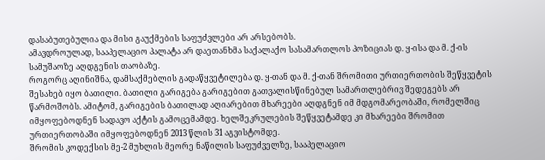დასაბუთებულია და მისი გაუქმების საფუძვლები არ არსებობს.
ამავდროულად, სააპელაციო პალატა არ დაეთანხმა საქალაქო სასამართლოს პოზიციას დ. ყ-ისა და მ. ქ-ის სამუშაოზე აღდგენის თაობაზე.
როგორც აღინიშნა, დამსაქმებლის გადაწყვეტილება დ. ყ-თან და მ. ქ-თან შრომითი ურთიერთობის შეწყვეტის შესახებ იყო ბათილი. ბათილი გარიგება გარიგებით გათვალისწინებულ სამართლებრივ შედეგებს არ წარმოშობს. ამიტომ, გარიგების ბათილად აღიარებით მხარეები აღდგნენ იმ მდგომარეობაში, რომელშიც იმყოფებოდნენ სადავო აქტის გამოცემამდე. ხელშეკრულების შეწყვეტამდე კი მხარეები შრომით ურთიერთობაში იმყოფებოდნენ 2013 წლის 31 აგვისტომდე.
შრომის კოდექსის მე-2 მუხლის მეორე ნაწილის საფუძველზე, სააპელაციო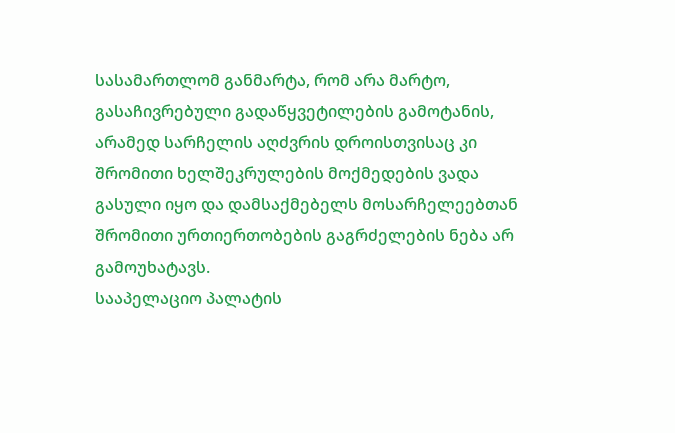სასამართლომ განმარტა, რომ არა მარტო, გასაჩივრებული გადაწყვეტილების გამოტანის, არამედ სარჩელის აღძვრის დროისთვისაც კი შრომითი ხელშეკრულების მოქმედების ვადა გასული იყო და დამსაქმებელს მოსარჩელეებთან შრომითი ურთიერთობების გაგრძელების ნება არ გამოუხატავს.
სააპელაციო პალატის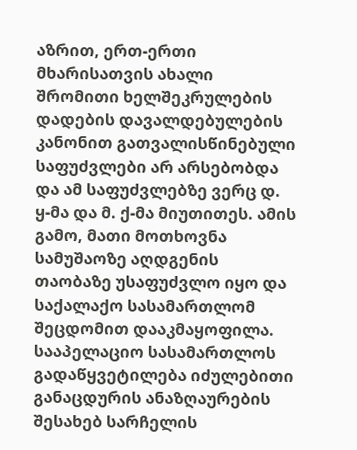აზრით, ერთ-ერთი მხარისათვის ახალი შრომითი ხელშეკრულების დადების დავალდებულების კანონით გათვალისწინებული საფუძვლები არ არსებობდა და ამ საფუძვლებზე ვერც დ. ყ-მა და მ. ქ-მა მიუთითეს. ამის გამო, მათი მოთხოვნა სამუშაოზე აღდგენის თაობაზე უსაფუძვლო იყო და საქალაქო სასამართლომ შეცდომით დააკმაყოფილა.
სააპელაციო სასამართლოს გადაწყვეტილება იძულებითი განაცდურის ანაზღაურების შესახებ სარჩელის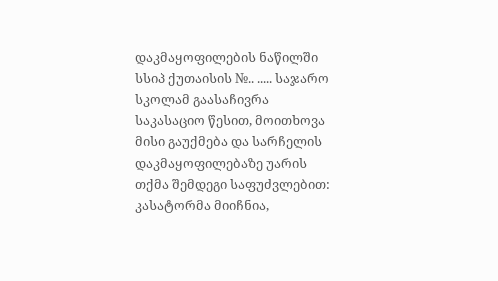დაკმაყოფილების ნაწილში სსიპ ქუთაისის №.. ..... საჯარო სკოლამ გაასაჩივრა საკასაციო წესით, მოითხოვა მისი გაუქმება და სარჩელის დაკმაყოფილებაზე უარის თქმა შემდეგი საფუძვლებით:
კასატორმა მიიჩნია,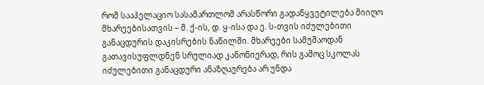რომ სააპელაციო სასამართლომ არასწორი გადაწყვეტილება მიიღო მხარეებისათვის – მ. ქ-ის, დ. ყ-ისა და ე. ს-თვის იძულებითი განაცდურის დაკისრების ნაწილში. მხარეები სამუშაოდან გათავისუფლდნენ სრულიად კანონიერად, რის გამოც სკოლას იძულებითი განაცდური ანაზღაურება არ უნდა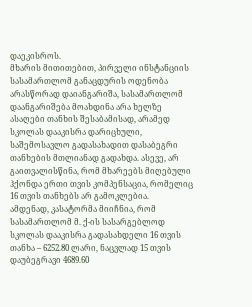დაეკისროს.
მხარის მითითებით, პირველი ინსტანციის სასამართლომ განაცდურის ოდენობა არასწორად დაიანგარიშა, სასამართლომ დაანგარიშება მოახდინა არა ხელზე ასაღები თანხის შესაბამისად, არამედ სკოლას დააკისრა დარიცხული, საშემოსავლო გადასახადით დასაბეგრი თანხების მთლიანად გადახდა. ასევე, არ გაითვალისწინა, რომ მხარეებს მიღებული ჰქონდა ერთი თვის კომპენსაცია, რომელიც 16 თვის თანხებს არ გამოკლებია.
ამდენად, კასატორმა მიიჩნია, რომ სასამართლომ მ. ქ-ის სასარგებლოდ სკოლას დააკისრა გადასახდელი 16 თვის თანხა – 6252.80 ლარი, ნაცვლად 15 თვის დაუბეგრავი 4689.60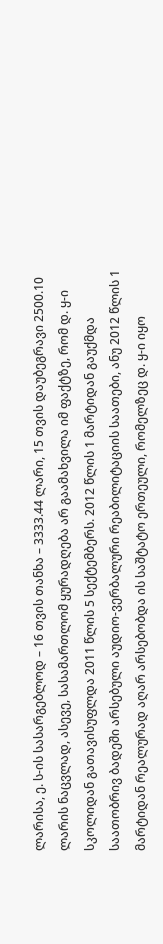ლარისა, ე. ს-ის სასარგებლოდ – 16 თვის თანხა – 3333.44 ლარი, 15 თვის დაუბეგრავი 2500.10 ლარის ნაცვლად, ასევე, სასამართლომ ყურადღება არ გაამახვილა იმ ფაქტზე, რომ დ. ყ-ი სკოლიდან გათავისუფლდა 2011 წლის 5 სექტემბერს. 2012 წლის 1 მარტიდან გაუქმდა საათობრივ ბადეში არსებული აუდიო-ვერბალური რეაბილიტაციის საათები, ანუ 2012 წლის 1 მარტიდან რეალურად აღარ არსებობდა ის საშტატო ერთეული, რომელზეც დ. ყ-ი იყო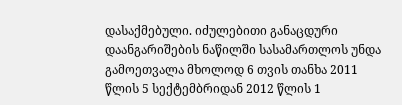დასაქმებული. იძულებითი განაცდური დაანგარიშების ნაწილში სასამართლოს უნდა გამოეთვალა მხოლოდ 6 თვის თანხა 2011 წლის 5 სექტემბრიდან 2012 წლის 1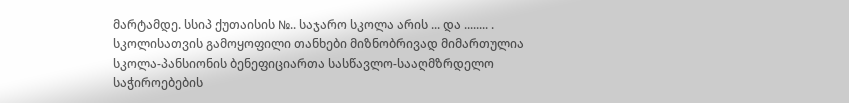მარტამდე. სსიპ ქუთაისის №.. საჯარო სკოლა არის ... და ........ . სკოლისათვის გამოყოფილი თანხები მიზნობრივად მიმართულია სკოლა-პანსიონის ბენეფიციართა სასწავლო-სააღმზრდელო საჭიროებების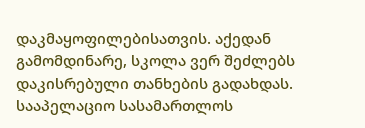დაკმაყოფილებისათვის. აქედან გამომდინარე, სკოლა ვერ შეძლებს დაკისრებული თანხების გადახდას.
სააპელაციო სასამართლოს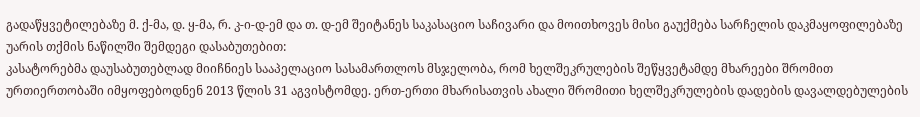გადაწყვეტილებაზე მ. ქ-მა, დ. ყ-მა, რ. კ-ი-დ-ემ და თ. დ-ემ შეიტანეს საკასაციო საჩივარი და მოითხოვეს მისი გაუქმება სარჩელის დაკმაყოფილებაზე უარის თქმის ნაწილში შემდეგი დასაბუთებით:
კასატორებმა დაუსაბუთებლად მიიჩნიეს სააპელაციო სასამართლოს მსჯელობა, რომ ხელშეკრულების შეწყვეტამდე მხარეები შრომით ურთიერთობაში იმყოფებოდნენ 2013 წლის 31 აგვისტომდე. ერთ-ერთი მხარისათვის ახალი შრომითი ხელშეკრულების დადების დავალდებულების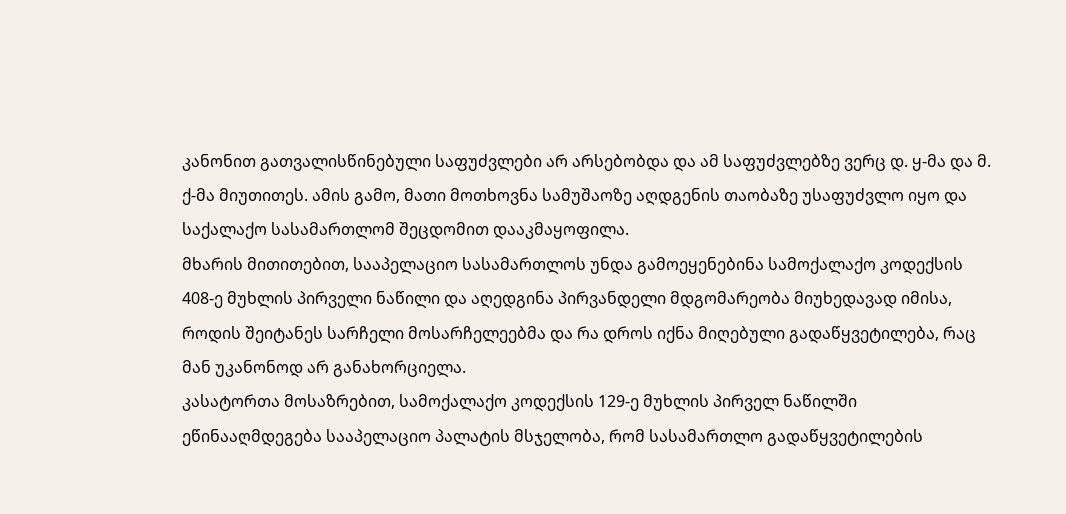კანონით გათვალისწინებული საფუძვლები არ არსებობდა და ამ საფუძვლებზე ვერც დ. ყ-მა და მ. ქ-მა მიუთითეს. ამის გამო, მათი მოთხოვნა სამუშაოზე აღდგენის თაობაზე უსაფუძვლო იყო და საქალაქო სასამართლომ შეცდომით დააკმაყოფილა.
მხარის მითითებით, სააპელაციო სასამართლოს უნდა გამოეყენებინა სამოქალაქო კოდექსის 408-ე მუხლის პირველი ნაწილი და აღედგინა პირვანდელი მდგომარეობა მიუხედავად იმისა, როდის შეიტანეს სარჩელი მოსარჩელეებმა და რა დროს იქნა მიღებული გადაწყვეტილება, რაც მან უკანონოდ არ განახორციელა.
კასატორთა მოსაზრებით, სამოქალაქო კოდექსის 129-ე მუხლის პირველ ნაწილში ეწინააღმდეგება სააპელაციო პალატის მსჯელობა, რომ სასამართლო გადაწყვეტილების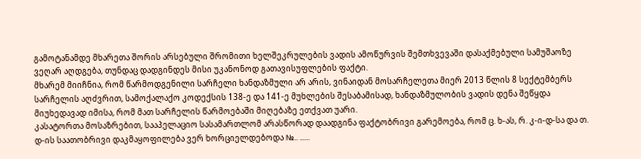გამოტანამდე მხარეთა შორის არსებული შრომითი ხელშეკრულების ვადის ამოწურვის შემთხვევაში დასაქმებული სამუშაოზე ვეღარ აღდგება, თუნდაც დადგინდეს მისი უკანონოდ გათავისუფლების ფაქტი.
მხარემ მიიჩნია, რომ წარმოდგენილი სარჩელი ხანდაზმული არ არის, ვინაიდან მოსარჩელეთა მიერ 2013 წლის 8 სექტემბერს სარჩელის აღძვრით, სამოქალაქო კოდექსის 138-ე და 141-ე მუხლების შესაბამისად, ხანდაზმულობის ვადის დენა შეწყდა მიუხედავად იმისა, რომ მათ სარჩელის წარმოებაში მიღებაზე ეთქვათ უარი.
კასატორთა მოსაზრებით, სააპელაციო სასამართლომ არასწორად დაადგინა ფაქტობრივი გარემოება, რომ ც. ხ-ას, რ. კ-ი-დ-სა და თ. დ-ის საათობრივი დაკმაყოფილება ვერ ხორციელდებოდა №.. .....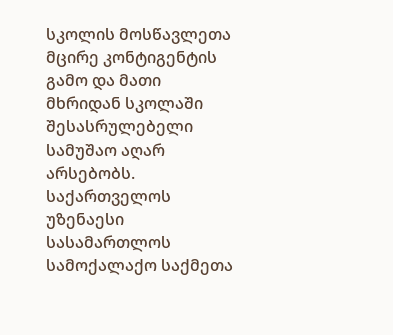სკოლის მოსწავლეთა მცირე კონტიგენტის გამო და მათი მხრიდან სკოლაში შესასრულებელი სამუშაო აღარ არსებობს.
საქართველოს უზენაესი სასამართლოს სამოქალაქო საქმეთა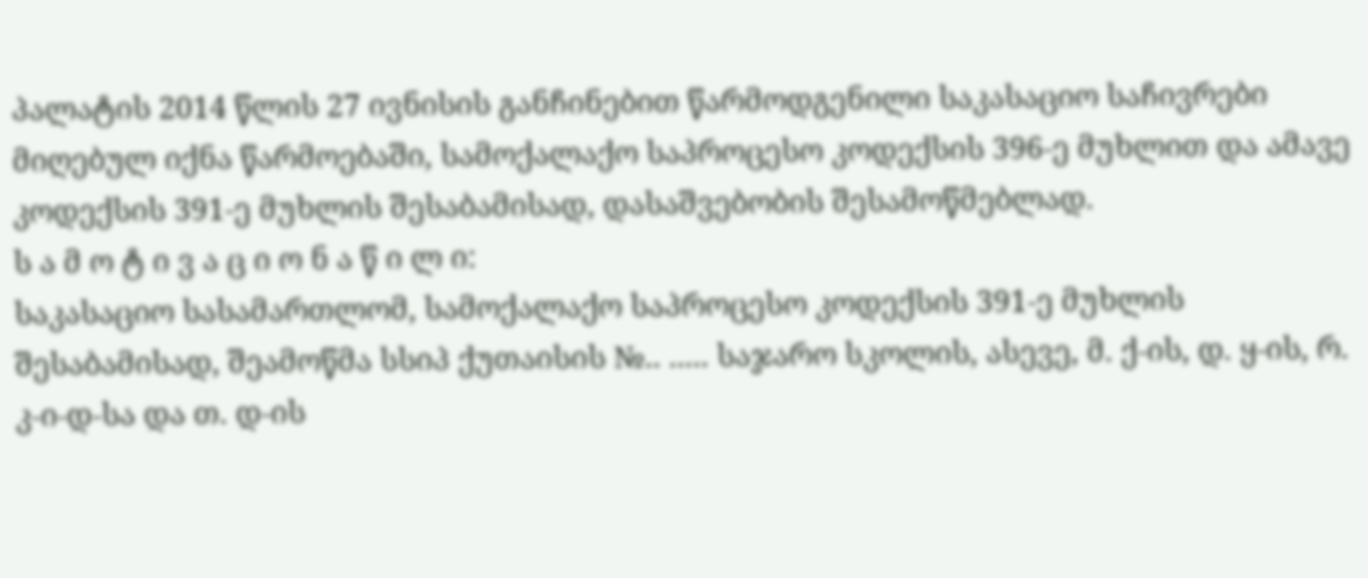პალატის 2014 წლის 27 ივნისის განჩინებით წარმოდგენილი საკასაციო საჩივრები მიღებულ იქნა წარმოებაში, სამოქალაქო საპროცესო კოდექსის 396-ე მუხლით და ამავე კოდექსის 391-ე მუხლის შესაბამისად, დასაშვებობის შესამოწმებლად.
ს ა მ ო ტ ი ვ ა ც ი ო ნ ა წ ი ლ ი:
საკასაციო სასამართლომ, სამოქალაქო საპროცესო კოდექსის 391-ე მუხლის შესაბამისად, შეამოწმა სსიპ ქუთაისის №.. ..... საჯარო სკოლის, ასევე, მ. ქ-ის, დ. ყ-ის, რ. კ-ი-დ-სა და თ. დ-ის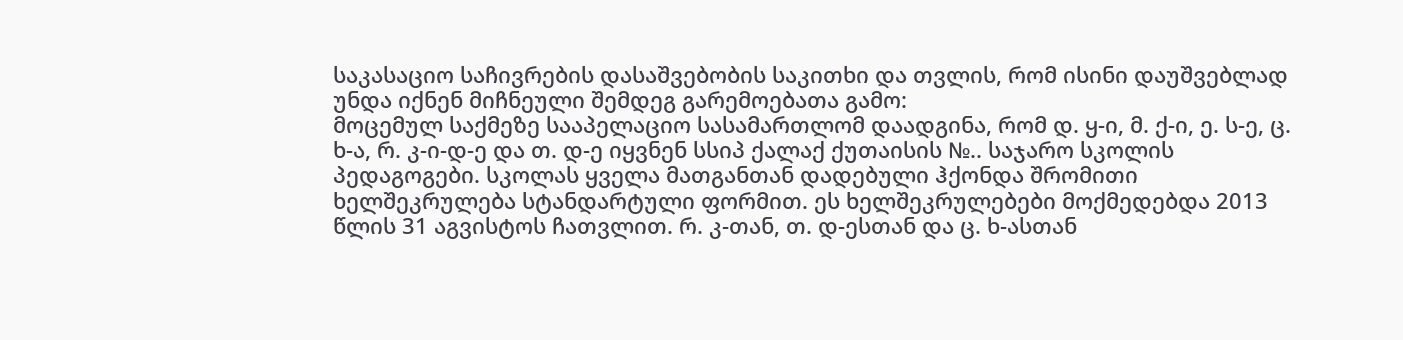საკასაციო საჩივრების დასაშვებობის საკითხი და თვლის, რომ ისინი დაუშვებლად უნდა იქნენ მიჩნეული შემდეგ გარემოებათა გამო:
მოცემულ საქმეზე სააპელაციო სასამართლომ დაადგინა, რომ დ. ყ-ი, მ. ქ-ი, ე. ს-ე, ც. ხ-ა, რ. კ-ი-დ-ე და თ. დ-ე იყვნენ სსიპ ქალაქ ქუთაისის №.. საჯარო სკოლის პედაგოგები. სკოლას ყველა მათგანთან დადებული ჰქონდა შრომითი ხელშეკრულება სტანდარტული ფორმით. ეს ხელშეკრულებები მოქმედებდა 2013 წლის 31 აგვისტოს ჩათვლით. რ. კ-თან, თ. დ-ესთან და ც. ხ-ასთან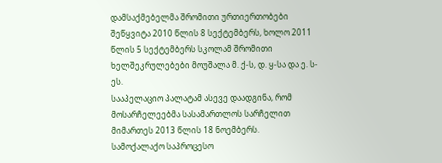დამსაქმებელმა შრომითი ურთიერთობები შეწყვიტა 2010 წლის 8 სექტემბერს, ხოლო 2011 წლის 5 სექტემბერს სკოლამ შრომითი ხელშეკრულებები მოუშალა მ. ქ-ს, დ. ყ-სა და ე. ს-ეს.
სააპელაციო პალატამ ასევე დაადგინა, რომ მოსარჩელეებმა სასამართლოს სარჩელით მიმართეს 2013 წლის 18 ნოემბერს.
სამოქალაქო საპროცესო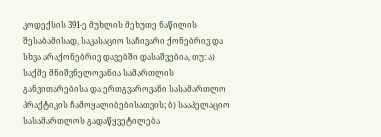კოდექსის 391-ე მუხლის მეხუთე ნაწილის შესაბამისად, საკასაციო საჩივარი ქონებრივ და სხვა არაქონებრივ დავებში დასაშვებია, თუ: ა) საქმე მნიშვნელოვანია სამართლის განვითარებისა და ერთგვაროვანი სასამართლო პრაქტიკის ჩამოყალიბებისათვის; ბ) სააპელაციო სასამართლოს გადაწყვეტილება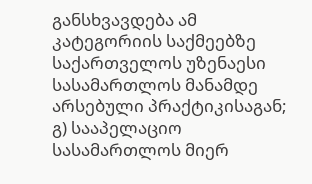განსხვავდება ამ კატეგორიის საქმეებზე საქართველოს უზენაესი სასამართლოს მანამდე არსებული პრაქტიკისაგან; გ) სააპელაციო სასამართლოს მიერ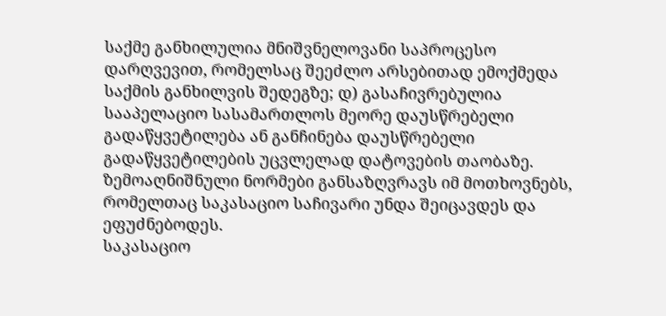საქმე განხილულია მნიშვნელოვანი საპროცესო დარღვევით, რომელსაც შეეძლო არსებითად ემოქმედა საქმის განხილვის შედეგზე; დ) გასაჩივრებულია სააპელაციო სასამართლოს მეორე დაუსწრებელი გადაწყვეტილება ან განჩინება დაუსწრებელი გადაწყვეტილების უცვლელად დატოვების თაობაზე. ზემოაღნიშნული ნორმები განსაზღვრავს იმ მოთხოვნებს, რომელთაც საკასაციო საჩივარი უნდა შეიცავდეს და ეფუძნებოდეს.
საკასაციო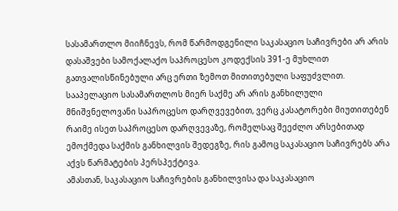სასამართლო მიიჩნევს, რომ წარმოდგენილი საკასაციო საჩივრები არ არის დასაშვები სამოქალაქო საპროცესო კოდექსის 391-ე მუხლით გათვალისწინებული არც ერთი ზემოთ მითითებული საფუძვლით.
სააპელაციო სასამართლოს მიერ საქმე არ არის განხილული მნიშვნელოვანი საპროცესო დარღვევებით, ვერც კასატორები მიუთითებენ რაიმე ისეთ საპროცესო დარღვევაზე, რომელსაც შეეძლო არსებითად ემოქმედა საქმის განხილვის შედეგზე, რის გამოც საკასაციო საჩივრებს არა აქვს წარმატების პერსპექტივა.
ამასთან, საკასაციო საჩივრების განხილვისა და საკასაციო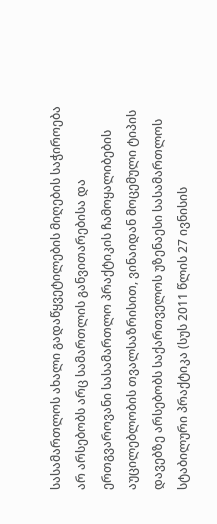სასამართლოს ახალი გადაწყვეტილების მიღების საჭიროება არ არსებობს არც სამართლის განვითარებისა და ერთგვაროვანი სასამართლო პრაქტიკის ჩამოყალიბების აუცილებლობის თვალსაზრისით, ვინაიდან მოცემული ტიპის დავებზე არსებობს საქართველოს უზენაესი სასამართლოს სტაბილური პრაქტიკა (სუს 2011 წლის 27 ივნისის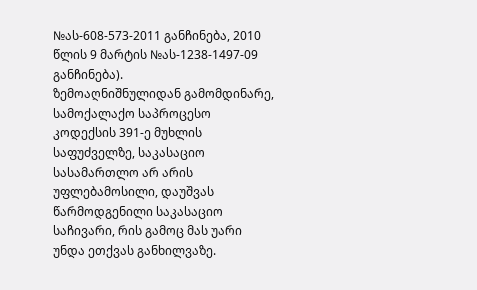№ას-608-573-2011 განჩინება, 2010 წლის 9 მარტის №ას-1238-1497-09 განჩინება).
ზემოაღნიშნულიდან გამომდინარე, სამოქალაქო საპროცესო კოდექსის 391-ე მუხლის საფუძველზე, საკასაციო სასამართლო არ არის უფლებამოსილი, დაუშვას წარმოდგენილი საკასაციო საჩივარი, რის გამოც მას უარი უნდა ეთქვას განხილვაზე.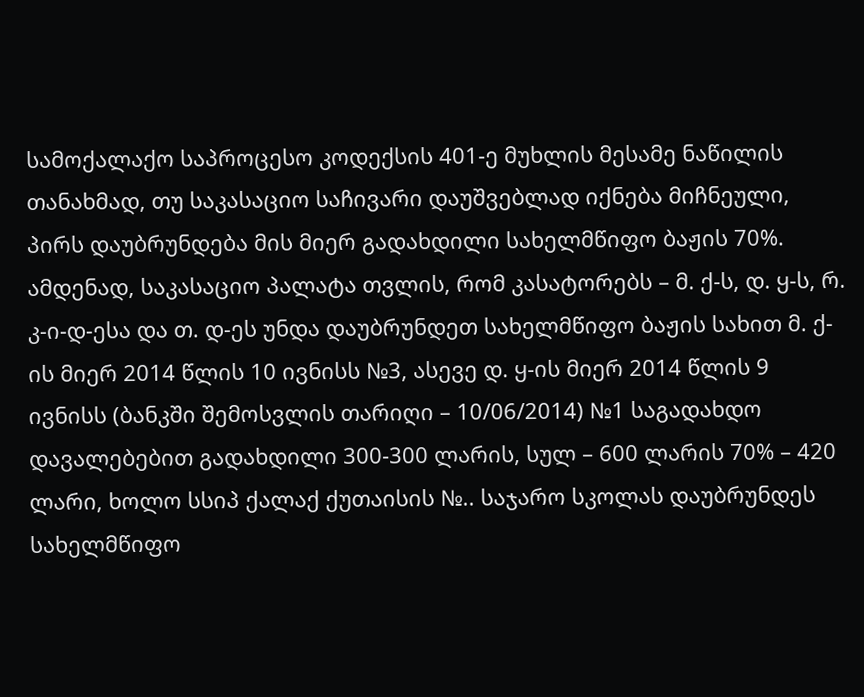სამოქალაქო საპროცესო კოდექსის 401-ე მუხლის მესამე ნაწილის თანახმად, თუ საკასაციო საჩივარი დაუშვებლად იქნება მიჩნეული, პირს დაუბრუნდება მის მიერ გადახდილი სახელმწიფო ბაჟის 70%. ამდენად, საკასაციო პალატა თვლის, რომ კასატორებს – მ. ქ-ს, დ. ყ-ს, რ. კ-ი-დ-ესა და თ. დ-ეს უნდა დაუბრუნდეთ სახელმწიფო ბაჟის სახით მ. ქ-ის მიერ 2014 წლის 10 ივნისს №3, ასევე დ. ყ-ის მიერ 2014 წლის 9 ივნისს (ბანკში შემოსვლის თარიღი – 10/06/2014) №1 საგადახდო დავალებებით გადახდილი 300-300 ლარის, სულ – 600 ლარის 70% – 420 ლარი, ხოლო სსიპ ქალაქ ქუთაისის №.. საჯარო სკოლას დაუბრუნდეს სახელმწიფო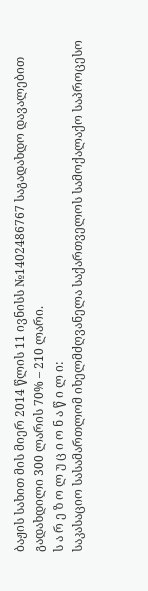ბაჟის სახით მის მიერ 2014 წლის 11 ივნისს №1402486767 საგადახდო დავალებით გადახდილი 300 ლარის 70% – 210 ლარი.
ს ა რ ე ზ ო ლ უ ც ი ო ნ ა წ ი ლ ი:
საკასაციო სასამართლომ იხელმძღვანელა საქართველოს სამოქალაქო საპროცესო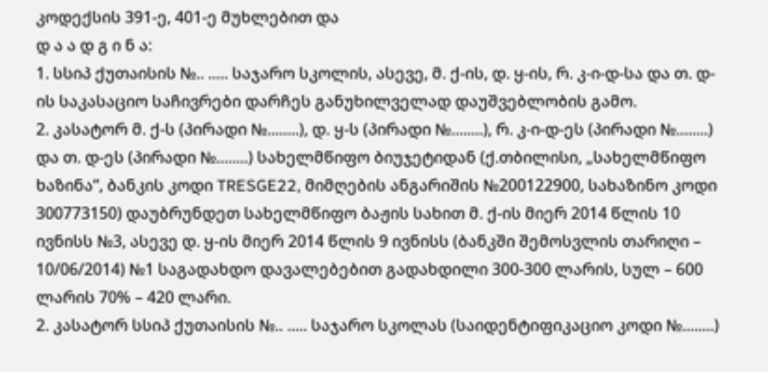კოდექსის 391-ე, 401-ე მუხლებით და
დ ა ა დ გ ი ნ ა:
1. სსიპ ქუთაისის №.. ..... საჯარო სკოლის, ასევე, მ. ქ-ის, დ. ყ-ის, რ. კ-ი-დ-სა და თ. დ-ის საკასაციო საჩივრები დარჩეს განუხილველად დაუშვებლობის გამო.
2. კასატორ მ. ქ-ს (პირადი №........), დ. ყ-ს (პირადი №........), რ. კ-ი-დ-ეს (პირადი №........) და თ. დ-ეს (პირადი №........) სახელმწიფო ბიუჯეტიდან (ქ.თბილისი, „სახელმწიფო ხაზინა“, ბანკის კოდი TRESGE22, მიმღების ანგარიშის №200122900, სახაზინო კოდი 300773150) დაუბრუნდეთ სახელმწიფო ბაჟის სახით მ. ქ-ის მიერ 2014 წლის 10 ივნისს №3, ასევე დ. ყ-ის მიერ 2014 წლის 9 ივნისს (ბანკში შემოსვლის თარიღი – 10/06/2014) №1 საგადახდო დავალებებით გადახდილი 300-300 ლარის, სულ – 600 ლარის 70% – 420 ლარი.
2. კასატორ სსიპ ქუთაისის №.. ..... საჯარო სკოლას (საიდენტიფიკაციო კოდი №........)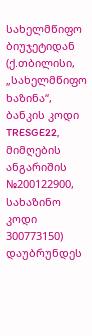სახელმწიფო ბიუჯეტიდან (ქ.თბილისი, „სახელმწიფო ხაზინა“, ბანკის კოდი TRESGE22, მიმღების ანგარიშის №200122900, სახაზინო კოდი 300773150) დაუბრუნდეს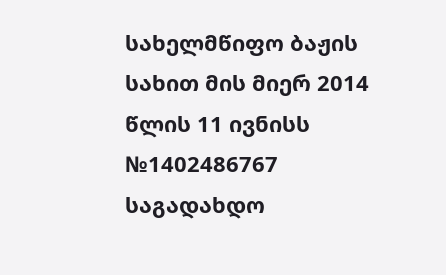სახელმწიფო ბაჟის სახით მის მიერ 2014 წლის 11 ივნისს №1402486767 საგადახდო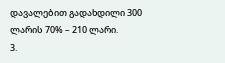დავალებით გადახდილი 300 ლარის 70% – 210 ლარი.
3.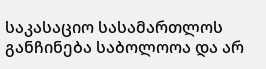საკასაციო სასამართლოს განჩინება საბოლოოა და არ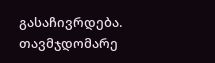გასაჩივრდება.
თავმჯდომარე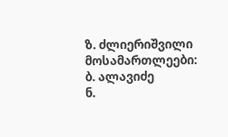ზ. ძლიერიშვილი
მოსამართლეები: ბ. ალავიძე
ნ.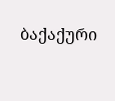ბაქაქური